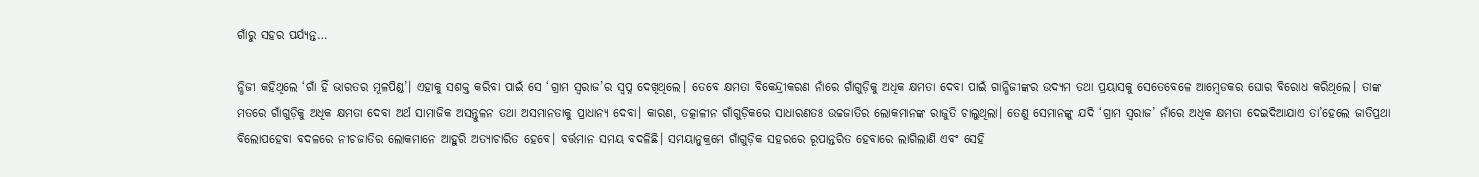ଗାଁରୁ ସହର ପର୍ଯ୍ୟନ୍ତ…

ନ୍ଧିଜୀ କହିଥିଲେ ‘ଗାଁ ହିଁ ଭାରତର ମୂଳପିଣ୍ଡ’। ଏହାକୁ ସଶକ୍ତ କରିବା ପାଇଁ ସେ ‘ଗ୍ରାମ ସ୍ବରାଜ’ର ସ୍ବପ୍ନ ଦେଖିଥିଲେ। ତେବେ କ୍ଷମତା ବିକେନ୍ଦ୍ରୀକରଣ ନାଁରେ ଗାଁଗୁଡ଼ିକୁ ଅଧିକ କ୍ଷମତା ଦେବା ପାଇଁ ଗାନ୍ଧିଜୀଙ୍କର ଉଦ୍ୟମ ତଥା ପ୍ରୟାସକୁ ସେତେବେଳେ ଆମ୍ବେଡକର ଘୋର ବିରୋଧ କରିଥିଲେ। ତାଙ୍କ ମତରେ ଗାଁଗୁଡ଼ିକୁ ଅଧିକ କ୍ଷମତା ଦେବା ଅର୍ଥ ସାମାଜିକ ଅସନ୍ତୁଳନ ତଥା ଅସମାନତାକୁ ପ୍ରାଧାନ୍ୟ ଦେବା। କାରଣ, ତତ୍କାଳୀନ ଗାଁଗୁଡ଼ିକରେ ସାଧାରଣତଃ ଉଚ୍ଚଜାତିର ଲୋକମାନଙ୍କ ରାଜୁତି ଚାଲୁଥିଲା। ତେଣୁ ସେମାନଙ୍କୁ ଯଦି ‘ଗ୍ରାମ ସ୍ବରାଜ’ ନାଁରେ ଅଧିକ କ୍ଷମତା ଦେଇଦିଆଯାଏ ତା’ହେଲେ ଜାତିପ୍ରଥା ବିଲୋପହେବା ବଦଳରେ ନୀଚଜାତିର ଲୋକମାନେ ଆହୁରି ଅତ୍ୟାଚାରିତ ହେବେ। ବର୍ତ୍ତମାନ ସମୟ ବଦଳିଛି। ସମୟାନୁକ୍ରମେ ଗାଁଗୁଡ଼ିକ ସହରରେ ରୂପାନ୍ତରିତ ହେବାରେ ଲାଗିଲାଣି ଏବଂ ସେହି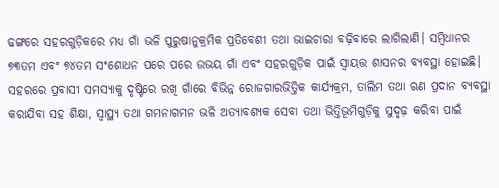ଢଙ୍ଗରେ ସହରଗୁଡ଼ିକରେ ମଧ୍ୟ ଗାଁ ଭଳି ପୁରୁଷାନୁକ୍ରମିକ ପ୍ରତିବେଶୀ ତଥା ଭାଇଚାରା ବଢ଼ିବାରେ ଲାଗିଲାଣି। ସମ୍ବିଧାନର ୭୩ତମ ଏବଂ ୭୪ତମ ସଂଶୋଧନ ପରେ ପରେ ଉଭୟ ଗାଁ ଏବଂ ସହରଗୁଡ଼ିକ ପାଇଁ ସ୍ବାୟତ୍ତ ଶାସନର ବ୍ୟବସ୍ଥା ହୋଇଛି। ସହରରେ ପ୍ରବାସୀ ସମସ୍ୟାକୁ ଦୃଷ୍ଟିରେ ରଖି ଗାଁରେ ବିଭିନ୍ନ ରୋଜଗାରଭିତ୍ତିକ କାର୍ଯ୍ୟକ୍ରମ, ତାଲିମ ତଥା ଋଣ ପ୍ରଦାନ ବ୍ୟବସ୍ଥା କରାଯିବା ସହ ଶିକ୍ଷା, ସ୍ବାସ୍ଥ୍ୟ ତଥା ଗମନାଗମନ ଭଳି ଅତ୍ୟାବଶ୍ୟକ ସେବା ତଥା ଭିତ୍ତିଭୂମିଗୁଡ଼ିକୁ ସୁଦୃଢ଼ କରିବା ପାଇଁ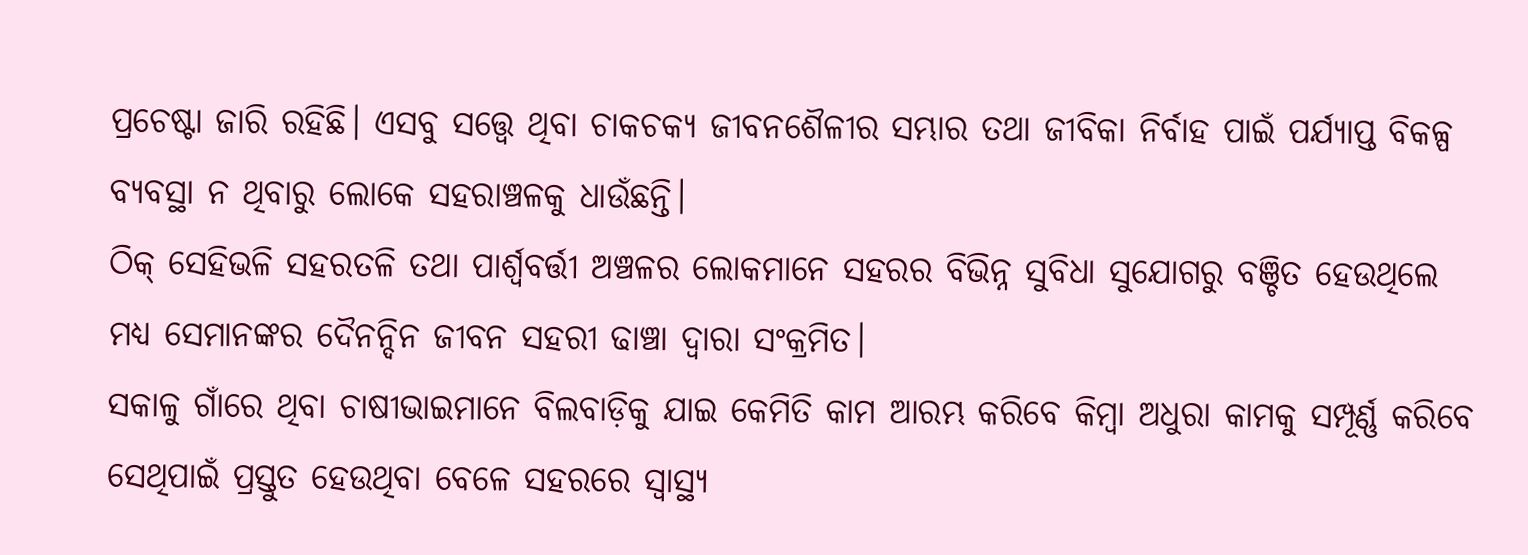ପ୍ରଚେଷ୍ଟା ଜାରି ରହିଛି। ଏସବୁ ସତ୍ତ୍ୱେ ଥିବା ଚାକଚକ୍ୟ ଜୀବନଶୈଳୀର ସମ୍ଭାର ତଥା ଜୀବିକା ନିର୍ବାହ ପାଇଁ ପର୍ଯ୍ୟାପ୍ତ ବିକଳ୍ପ ବ୍ୟବସ୍ଥା ନ ଥିବାରୁ ଲୋକେ ସହରାଞ୍ଚଳକୁ ଧାଉଁଛନ୍ତି।
ଠିକ୍‌ ସେହିଭଳି ସହରତଳି ତଥା ପାର୍ଶ୍ୱବର୍ତ୍ତୀ ଅଞ୍ଚଳର ଲୋକମାନେ ସହରର ବିଭିନ୍ନ ସୁବିଧା ସୁଯୋଗରୁ ବଞ୍ଚିତ ହେଉଥିଲେ ମଧ୍ୟ ସେମାନଙ୍କର ଦୈନନ୍ଦିନ ଜୀବନ ସହରୀ ଢାଞ୍ଚା ଦ୍ୱାରା ସଂକ୍ରମିତ।
ସକାଳୁ ଗାଁରେ ଥିବା ଚାଷୀଭାଇମାନେ ବିଲବାଡ଼ିକୁ ଯାଇ କେମିତି କାମ ଆରମ୍ଭ କରିବେ କିମ୍ବା ଅଧୁରା କାମକୁ ସମ୍ପୂର୍ଣ୍ଣ କରିବେ ସେଥିପାଇଁ ପ୍ରସ୍ତୁତ ହେଉଥିବା ବେଳେ ସହରରେ ସ୍ବାସ୍ଥ୍ୟ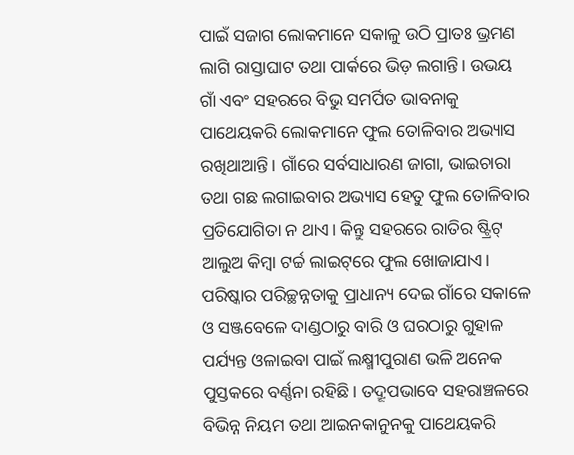ପାଇଁ ସଜାଗ ଲୋକମାନେ ସକାଳୁ ଉଠି ପ୍ରାତଃ ଭ୍ରମଣ ଲାଗି ରାସ୍ତାଘାଟ ତଥା ପାର୍କରେ ଭିଡ଼ ଲଗାନ୍ତି। ଉଭୟ ଗାଁ ଏବଂ ସହରରେ ବିଭୁ ସମର୍ପିତ ଭାବନାକୁ ପାଥେୟକରି ଲୋକମାନେ ଫୁଲ ତୋଳିବାର ଅଭ୍ୟାସ ରଖିଥାଆନ୍ତି। ଗାଁରେ ସର୍ବସାଧାରଣ ଜାଗା, ଭାଇଚାରା ତଥା ଗଛ ଲଗାଇବାର ଅଭ୍ୟାସ ହେତୁ ଫୁଲ ତୋଳିବାର ପ୍ରତିଯୋଗିତା ନ ଥାଏ। କିନ୍ତୁ ସହରରେ ରାତିର ଷ୍ଟ୍ରିଟ୍‌ ଆଲୁଅ କିମ୍ବା ଟର୍ଚ୍ଚ ଲାଇଟ୍‌ରେ ଫୁଲ ଖୋଜାଯାଏ।
ପରିଷ୍କାର ପରିଚ୍ଛନ୍ନତାକୁ ପ୍ରାଧାନ୍ୟ ଦେଇ ଗାଁରେ ସକାଳେ ଓ ସଞ୍ଜବେଳେ ଦାଣ୍ଡଠାରୁ ବାରି ଓ ଘରଠାରୁ ଗୁହାଳ ପର୍ଯ୍ୟନ୍ତ ଓଳାଇବା ପାଇଁ ଲକ୍ଷ୍ମୀପୁରାଣ ଭଳି ଅନେକ ପୁସ୍ତକରେ ବର୍ଣ୍ଣନା ରହିଛି। ତଦ୍ରୂପଭାବେ ସହରାଞ୍ଚଳରେ ବିଭିନ୍ନ ନିୟମ ତଥା ଆଇନକାନୁନକୁ ପାଥେୟକରି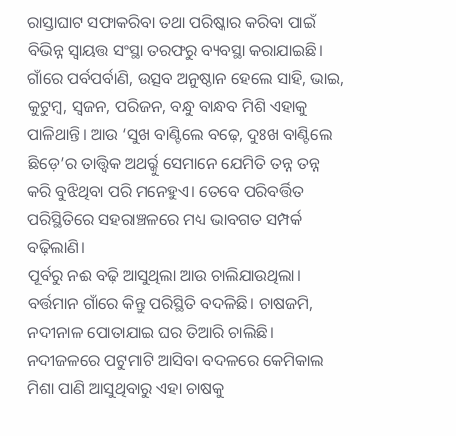ରାସ୍ତାଘାଟ ସଫାକରିବା ତଥା ପରିଷ୍କାର କରିବା ପାଇଁ ବିଭିନ୍ନ ସ୍ବାୟତ୍ତ ସଂସ୍ଥା ତରଫରୁ ବ୍ୟବସ୍ଥା କରାଯାଇଛି। ଗାଁରେ ପର୍ବପର୍ବାଣି, ଉତ୍ସବ ଅନୁଷ୍ଠାନ ହେଲେ ସାହି, ଭାଇ, କୁଟୁମ୍ବ, ସ୍ବଜନ, ପରିଜନ, ବନ୍ଧୁ ବାନ୍ଧବ ମିଶି ଏହାକୁ ପାଳିଥାନ୍ତି। ଆଉ ‘ସୁଖ ବାଣ୍ଟିଲେ ବଢ଼େ, ଦୁଃଖ ବାଣ୍ଟିଲେ ଛିଡ଼େ’ର ତାତ୍ତ୍ୱିକ ଅଥର୍ର୍କୁ ସେମାନେ ଯେମିତି ତନ୍ନ ତନ୍ନ କରି ବୁଝିଥିବା ପରି ମନେହୁଏ। ତେବେ ପରିବର୍ତ୍ତିତ ପରିସ୍ଥିତିରେ ସହରାଞ୍ଚଳରେ ମଧ୍ୟ ଭାବଗତ ସମ୍ପର୍କ ବଢ଼ିଲାଣି।
ପୂର୍ବରୁ ନଈ ବଢ଼ି ଆସୁଥିଲା ଆଉ ଚାଲିଯାଉଥିଲା। ବର୍ତ୍ତମାନ ଗାଁରେ କିନ୍ତୁ ପରିସ୍ଥିତି ବଦଳିଛି। ଚାଷଜମି, ନଦୀନାଳ ପୋତାଯାଇ ଘର ତିଆରି ଚାଲିଛି। ନଦୀଜଳରେ ପଟୁମାଟି ଆସିବା ବଦଳରେ କେମିକାଲ ମିଶା ପାଣି ଆସୁଥିବାରୁ ଏହା ଚାଷକୁ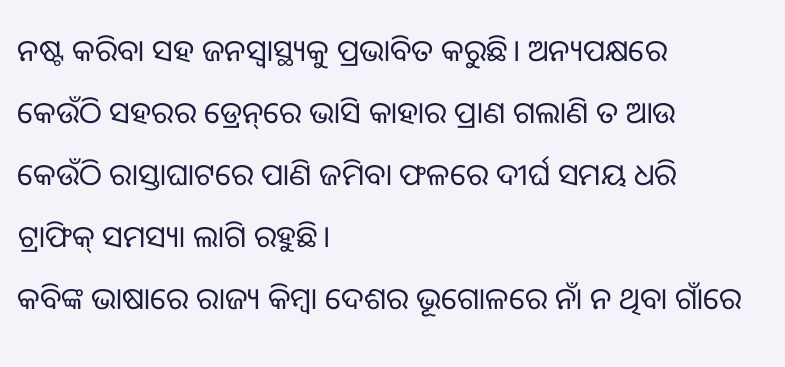ନଷ୍ଟ କରିବା ସହ ଜନସ୍ବାସ୍ଥ୍ୟକୁ ପ୍ରଭାବିତ କରୁଛି। ଅନ୍ୟପକ୍ଷରେ କେଉଁଠି ସହରର ଡ୍ରେନ୍‌ରେ ଭାସି କାହାର ପ୍ରାଣ ଗଲାଣି ତ ଆଉ କେଉଁଠି ରାସ୍ତାଘାଟରେ ପାଣି ଜମିବା ଫଳରେ ଦୀର୍ଘ ସମୟ ଧରି ଟ୍ରାଫିକ୍‌ ସମସ୍ୟା ଲାଗି ରହୁଛି।
କବିଙ୍କ ଭାଷାରେ ରାଜ୍ୟ କିମ୍ବା ଦେଶର ଭୂଗୋଳରେ ନାଁ ନ ଥିବା ଗାଁରେ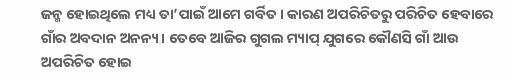ଜନ୍ମ ହୋଇଥିଲେ ମଧ୍ୟ ତା’ପାଇଁ ଆମେ ଗର୍ବିତ। କାରଣ ଅପରିଚିତରୁ ପରିଚିତ ହେବାରେ ଗାଁର ଅବଦାନ ଅନନ୍ୟ। ତେବେ ଆଜିର ଗୁଗଲ ମ୍ୟାପ୍‌ ଯୁଗରେ କୌଣସି ଗାଁ ଆଉ ଅପରିଚିତ ହୋଇ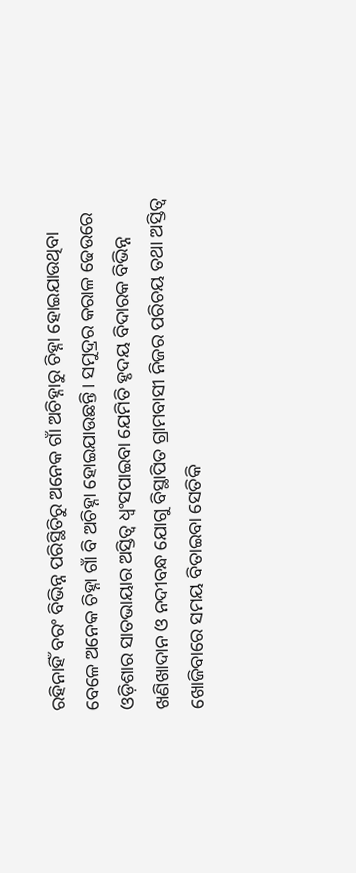ରହିନାହିଁ ବରଂ ବିଭିନ୍ନ ପରିସ୍ଥିତିରୁ ଅନେକ ଗାଁ ଅଚିହ୍ନାରୁ ଚିହ୍ନା ହୋଇଯାଉଥିବା ବେଳେ ଅନେକ ଚିହ୍ନା ଗାଁ ବି ଅଚିହ୍ନା ହୋଇଯାଉଛନ୍ତି। ସମୁଦ୍ରର କରାଳ ଢେଉରେ ଓଡ଼ିଶାର ସାତଭାୟାର ଅସ୍ତିତ୍ୱ ଧ୍ୱଂସପାଇବା ଯେମିତି ହୃଦୟ ବିଦାରକ ବିଭିନ୍ନ ଖଣିଖାଦାନ ଓ ନଦୀବନ୍ଧ ଯୋଗୁ ବିସ୍ଥାପିତ ଗ୍ରାମବାସୀ ନିଜର ପରିଚୟ ତଥା ଅସ୍ତିତ୍ୱ ଖୋଜିବାରେ ସମୟ ବିତାଇବା ସେତିକି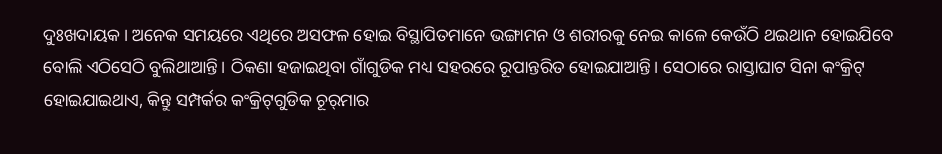ଦୁଃଖଦାୟକ। ଅନେକ ସମୟରେ ଏଥିରେ ଅସଫଳ ହୋଇ ବିସ୍ଥାପିତମାନେ ଭଙ୍ଗାମନ ଓ ଶରୀରକୁ ନେଇ କାଳେ କେଉଁଠି ଥଇଥାନ ହୋଇଯିବେ ବୋଲି ଏଠିସେଠି ବୁଲିଥାଆନ୍ତି। ଠିକଣା ହଜାଇଥିବା ଗାଁଗୁଡିକ ମଧ୍ୟ ସହରରେ ରୂପାନ୍ତରିତ ହୋଇଯାଆନ୍ତି। ସେଠାରେ ରାସ୍ତାଘାଟ ସିନା କଂକ୍ରିଟ୍‌ ହୋଇଯାଇଥାଏ, କିନ୍ତୁ ସମ୍ପର୍କର କଂକ୍ରିଟ୍‌ଗୁଡିକ ଚୂର୍‌ମାର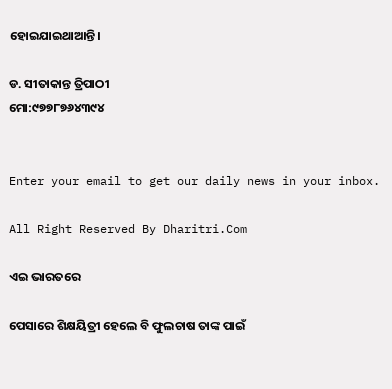ହୋଇଯାଇଥାଆନ୍ତି।

ଡ. ସୀତାକାନ୍ତ ତ୍ରିପାଠୀ
ମୋ:୯୭୭୮୭୬୪୩୯୪


Enter your email to get our daily news in your inbox.

All Right Reserved By Dharitri.Com

ଏଇ ଭାରତରେ

ପେସାରେ ଶିକ୍ଷୟିତ୍ରୀ ହେଲେ ବି ଫୁଲଚାଷ ତାଙ୍କ ପାଇଁ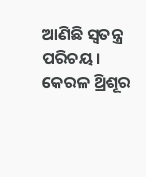ଆଣିଛି ସ୍ବତନ୍ତ୍ର ପରିଚୟ। କେରଳ ଥ୍ରିଶୂର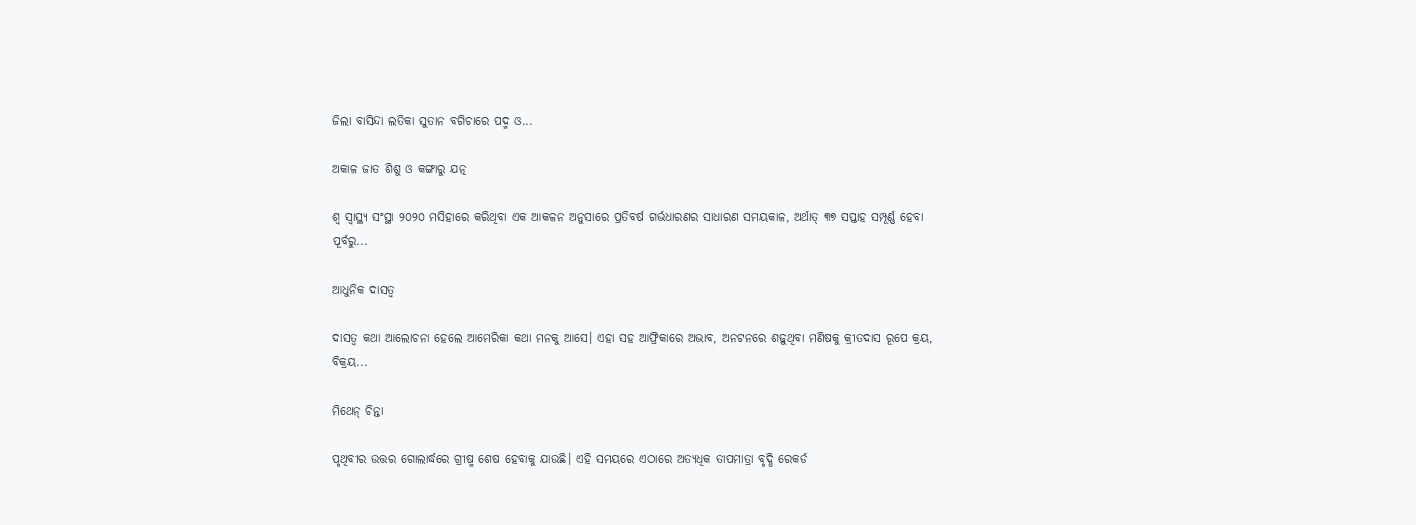ଜିଲା ବାସିନ୍ଦା ଲତିକା ସୁତାନ ବଗିଚାରେ ପଦ୍ମ ଓ...

ଅକାଳ ଜାତ ଶିଶୁ ଓ କଙ୍ଗାରୁ ଯତ୍ନ

ଶ୍ୱ ସ୍ବାସ୍ଥ୍ୟ ସଂସ୍ଥା ୨୦୨୦ ମସିହାରେ କରିଥିବା ଏକ ଆକଳନ ଅନୁସାରେ ପ୍ରତିବର୍ଷ ଗର୍ଭଧାରଣର ସାଧାରଣ ସମୟକାଳ, ଅର୍ଥାତ୍‌ ୩୭ ସପ୍ତାହ ସମ୍ପୂର୍ଣ୍ଣ ହେବା ପୂର୍ବରୁ...

ଆଧୁନିକ ଦାସତ୍ୱ

ଦାସତ୍ୱ କଥା ଆଲୋଚନା ହେଲେ ଆମେରିକା କଥା ମନକୁ ଆସେ। ଏହା ସହ ଆଫ୍ରିକାରେ ଅଭାବ, ଅନଟନରେ ଶଢ଼ୁଥିବା ମଣିଷକୁ କ୍ରୀତଦାସ ରୂପେ କ୍ରୟ, ବିକ୍ରୟ...

ମିଥେନ୍‌ ଚିନ୍ତା

ପୃଥିବୀର ଉତ୍ତର ଗୋଲାର୍ଦ୍ଧରେ ଗ୍ରୀଷ୍ମ ଶେଷ ହେବାକୁ ଯାଉଛି। ଏହି ସମୟରେ ଏଠାରେ ଅତ୍ୟଧିକ ତାପମାତ୍ରା ବୃଦ୍ଧି ରେକର୍ଡ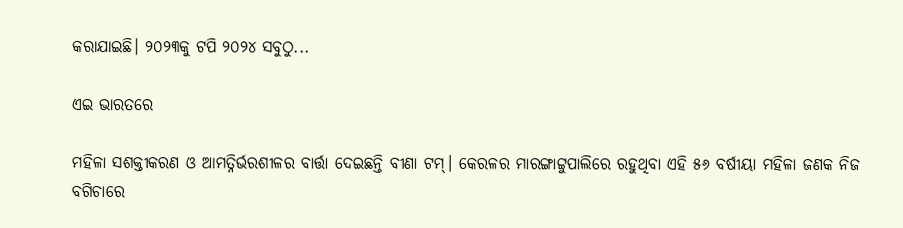କରାଯାଇଛି। ୨୦୨୩କୁ ଟପି ୨୦୨୪ ସବୁଠୁ...

ଏଇ ଭାରତରେ

ମହିଳା ସଶକ୍ତୀକରଣ ଓ ଆମତ୍ନିର୍ଭରଶୀଳର ବାର୍ତ୍ତା ଦେଇଛନ୍ତି ବୀଣା ଟମ୍‌। କେରଳର ମାରଙ୍ଗାଟ୍ଟୁପାଲିରେ ରହୁଥିବା ଏହି ୫୬ ବର୍ଷୀୟା ମହିଳା ଜଣକ ନିଜ ବଗିଚାରେ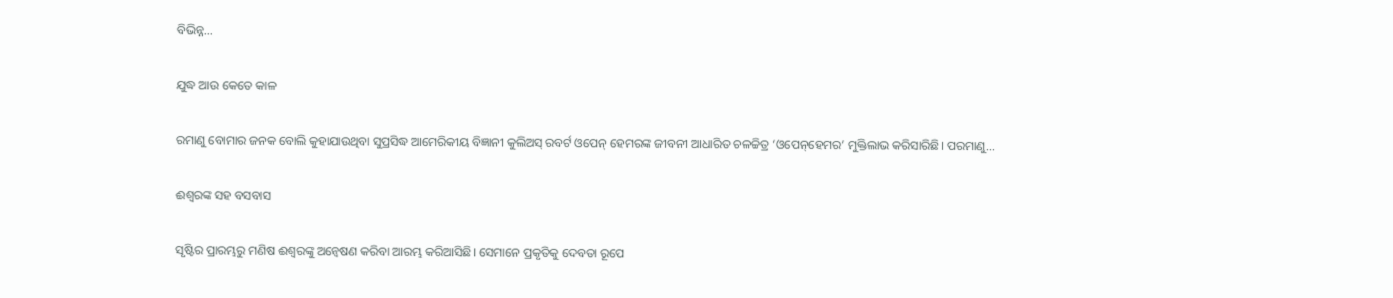ବିଭିନ୍ନ...

ଯୁଦ୍ଧ ଆଉ କେତେ କାଳ

ରମାଣୁ ବୋମାର ଜନକ ବୋଲି କୁହାଯାଉଥିବା ସୁପ୍ରସିଦ୍ଧ ଆମେରିକୀୟ ବିଜ୍ଞାନୀ କୁଲିଅସ୍‌ ରବର୍ଟ ଓପେନ୍‌ ହେମରଙ୍କ ଜୀବନୀ ଆଧାରିତ ଚଳଚ୍ଚିତ୍ର ‘ଓପେନ୍‌ହେମର’ ମୁକ୍ତିଲାଭ କରିସାରିଛି। ପରମାଣୁ...

ଈଶ୍ୱରଙ୍କ ସହ ବସବାସ

ସୃଷ୍ଟିର ପ୍ରାରମ୍ଭରୁ ମଣିଷ ଈଶ୍ୱରଙ୍କୁ ଅନ୍ବେଷଣ କରିବା ଆରମ୍ଭ କରିଆସିଛି। ସେମାନେ ପ୍ରକୃତିକୁ ଦେବତା ରୂପେ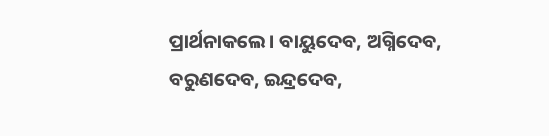ପ୍ରାର୍ଥନାକଲେ। ବାୟୁଦେବ, ଅଗ୍ନିଦେବ, ବରୁଣଦେବ, ଇନ୍ଦ୍ରଦେବ,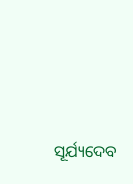ସୂର୍ଯ୍ୟଦେବ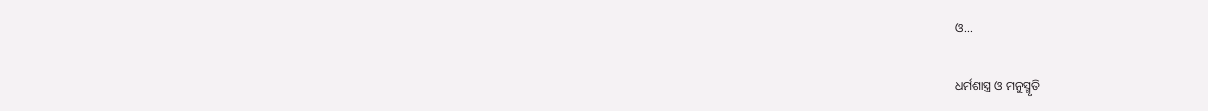ଓ...

ଧର୍ମଶାସ୍ତ୍ର ଓ ମନୁସ୍ମୃତି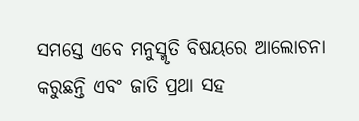ସମସ୍ତେ ଏବେ ମନୁସ୍ମୃତି ବିଷୟରେ ଆଲୋଚନା କରୁଛନ୍ତି ଏବଂ ଜାତି ପ୍ରଥା ସହ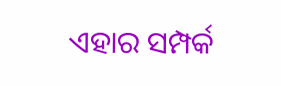ଏହାର ସମ୍ପର୍କ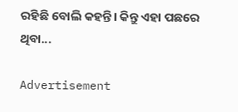ରହିଛି ବୋଲି କହନ୍ତି। କିନ୍ତୁ ଏହା ପଛରେ ଥିବା...

Advertisement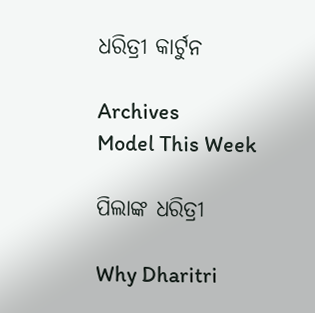ଧରିତ୍ରୀ କାର୍ଟୁନ

Archives
Model This Week

ପିଲାଙ୍କ ଧରିତ୍ରୀ

Why Dharitri